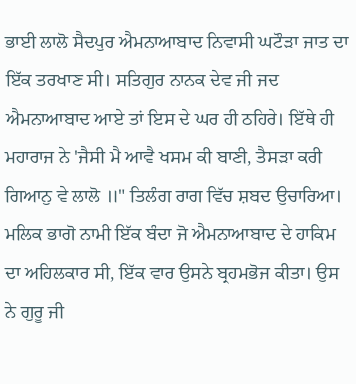ਭਾਈ ਲਾਲੋ ਸੈਦਪੁਰ ਐਮਨਾਆਬਾਦ ਨਿਵਾਸੀ ਘਟੌੜਾ ਜਾਤ ਦਾ ਇੱਕ ਤਰਖਾਣ ਸੀ। ਸਤਿਗੁਰ ਨਾਨਕ ਦੇਵ ਜੀ ਜਦ ਐਮਨਾਆਬਾਦ ਆਏ ਤਾਂ ਇਸ ਦੇ ਘਰ ਹੀ ਠਹਿਰੇ। ਇੱਥੇ ਹੀ ਮਹਾਰਾਜ ਨੇ 'ਜੈਸੀ ਮੈ ਆਵੈ ਖਸਮ ਕੀ ਬਾਣੀ, ਤੈਸੜਾ ਕਰੀ ਗਿਆਨੁ ਵੇ ਲਾਲੋ ॥" ਤਿਲੰਗ ਰਾਗ ਵਿੱਚ ਸ਼ਬਦ ਉਚਾਰਿਆ। ਮਲਿਕ ਭਾਗੋ ਨਾਮੀ ਇੱਕ ਬੰਦਾ ਜੋ ਐਮਨਾਆਬਾਦ ਦੇ ਹਾਕਿਮ ਦਾ ਅਹਿਲਕਾਰ ਸੀ, ਇੱਕ ਵਾਰ ਉਸਨੇ ਬ੍ਰਹਮਭੋਜ ਕੀਤਾ। ਉਸ ਨੇ ਗੁਰੂ ਜੀ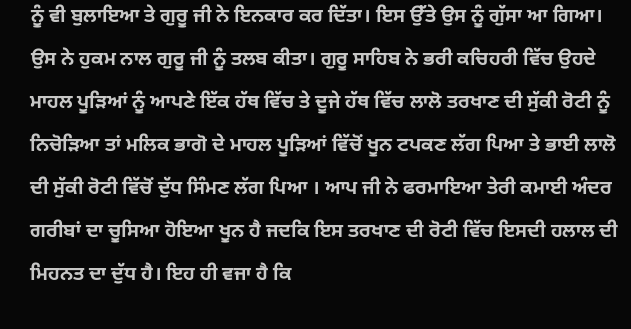ਨੂੰ ਵੀ ਬੁਲਾਇਆ ਤੇ ਗੁਰੂ ਜੀ ਨੇ ਇਨਕਾਰ ਕਰ ਦਿੱਤਾ। ਇਸ ਉੱਤੇ ਉਸ ਨੂੰ ਗੁੱਸਾ ਆ ਗਿਆ। ਉਸ ਨੇ ਹੁਕਮ ਨਾਲ ਗੁਰੂ ਜੀ ਨੂੰ ਤਲਬ ਕੀਤਾ। ਗੁਰੂ ਸਾਹਿਬ ਨੇ ਭਰੀ ਕਚਿਹਰੀ ਵਿੱਚ ਉਹਦੇ ਮਾਹਲ ਪੂੜਿਆਂ ਨੂੰ ਆਪਣੇ ਇੱਕ ਹੱਥ ਵਿੱਚ ਤੇ ਦੂਜੇ ਹੱਥ ਵਿੱਚ ਲਾਲੋ ਤਰਖਾਣ ਦੀ ਸੁੱਕੀ ਰੋਟੀ ਨੂੰ ਨਿਚੋੜਿਆ ਤਾਂ ਮਲਿਕ ਭਾਗੋ ਦੇ ਮਾਹਲ ਪੂੜਿਆਂ ਵਿੱਚੋਂ ਖੂਨ ਟਪਕਣ ਲੱਗ ਪਿਆ ਤੇ ਭਾਈ ਲਾਲੋ ਦੀ ਸੁੱਕੀ ਰੋਟੀ ਵਿੱਚੋਂ ਦੁੱਧ ਸਿੰਮਣ ਲੱਗ ਪਿਆ । ਆਪ ਜੀ ਨੇ ਫਰਮਾਇਆ ਤੇਰੀ ਕਮਾਈ ਅੰਦਰ ਗਰੀਬਾਂ ਦਾ ਚੂਸਿਆ ਹੋਇਆ ਖੂਨ ਹੈ ਜਦਕਿ ਇਸ ਤਰਖਾਣ ਦੀ ਰੋਟੀ ਵਿੱਚ ਇਸਦੀ ਹਲਾਲ ਦੀ ਮਿਹਨਤ ਦਾ ਦੁੱਧ ਹੈ। ਇਹ ਹੀ ਵਜਾ ਹੈ ਕਿ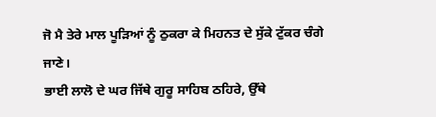ਜੋ ਮੈ ਤੇਰੇ ਮਾਲ ਪੂੜਿਆਂ ਨੂੰ ਠੁਕਰਾ ਕੇ ਮਿਹਨਤ ਦੇ ਸੁੱਕੇ ਟੁੱਕਰ ਚੰਗੇ ਜਾਣੇ।
ਭਾਈ ਲਾਲੋ ਦੇ ਘਰ ਜਿੱਥੇ ਗੁਰੂ ਸਾਹਿਬ ਠਹਿਰੇ, ਉੱਥੇ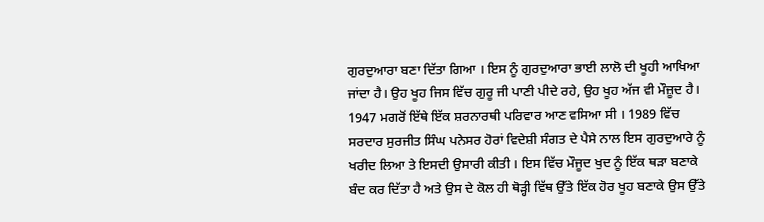ਗੁਰਦੁਆਰਾ ਬਣਾ ਦਿੱਤਾ ਗਿਆ । ਇਸ ਨੂੰ ਗੁਰਦੁਆਰਾ ਭਾਈ ਲਾਲੋ ਦੀ ਖੂਹੀ ਆਖਿਆ ਜਾਂਦਾ ਹੈ। ਉਹ ਖੂਹ ਜਿਸ ਵਿੱਚ ਗੁਰੂ ਜੀ ਪਾਣੀ ਪੀਦੇ ਰਹੇ, ਉਹ ਖੂਹ ਅੱਜ ਵੀ ਮੌਜ਼ੂਦ ਹੈ। 1947 ਮਗਰੋਂ ਇੱਥੇ ਇੱਕ ਸ਼ਰਨਾਰਥੀ ਪਰਿਵਾਰ ਆਣ ਵਸਿਆ ਸੀ । 1989 ਵਿੱਚ ਸਰਦਾਰ ਸੁਰਜੀਤ ਸਿੰਘ ਪਨੇਸਰ ਹੋਰਾਂ ਵਿਦੇਸ਼ੀ ਸੰਗਤ ਦੇ ਪੈਸੇ ਨਾਲ ਇਸ ਗੁਰਦੁਆਰੇ ਨੂੰ ਖਰੀਦ ਲਿਆ ਤੇ ਇਸਦੀ ਉਸਾਰੀ ਕੀਤੀ । ਇਸ ਵਿੱਚ ਮੌਜੂਦ ਖੁਦ ਨੂੰ ਇੱਕ ਥੜਾ ਬਣਾਕੇ ਬੰਦ ਕਰ ਦਿੱਤਾ ਹੈ ਅਤੇ ਉਸ ਦੇ ਕੋਲ ਹੀ ਥੋੜ੍ਹੀ ਵਿੱਥ ਉੱਤੇ ਇੱਕ ਹੋਰ ਖੂਹ ਬਣਾਕੇ ਉਸ ਉੱਤੇ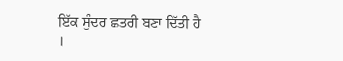ਇੱਕ ਸੁੰਦਰ ਛਤਰੀ ਬਣਾ ਦਿੱਤੀ ਹੈ ।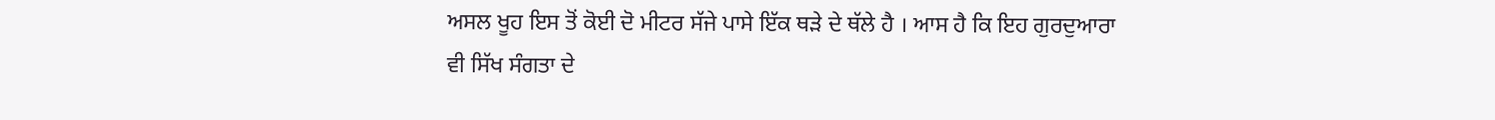ਅਸਲ ਖੂਹ ਇਸ ਤੋਂ ਕੋਈ ਦੋ ਮੀਟਰ ਸੱਜੇ ਪਾਸੇ ਇੱਕ ਥੜੇ ਦੇ ਥੱਲੇ ਹੈ । ਆਸ ਹੈ ਕਿ ਇਹ ਗੁਰਦੁਆਰਾ ਵੀ ਸਿੱਖ ਸੰਗਤਾ ਦੇ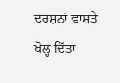ਦਰਸ਼ਨਾਂ ਵਾਸਤੇ ਖੋਲ੍ਹ ਦਿੱਤਾ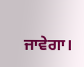ਜਾਵੇਗਾ।